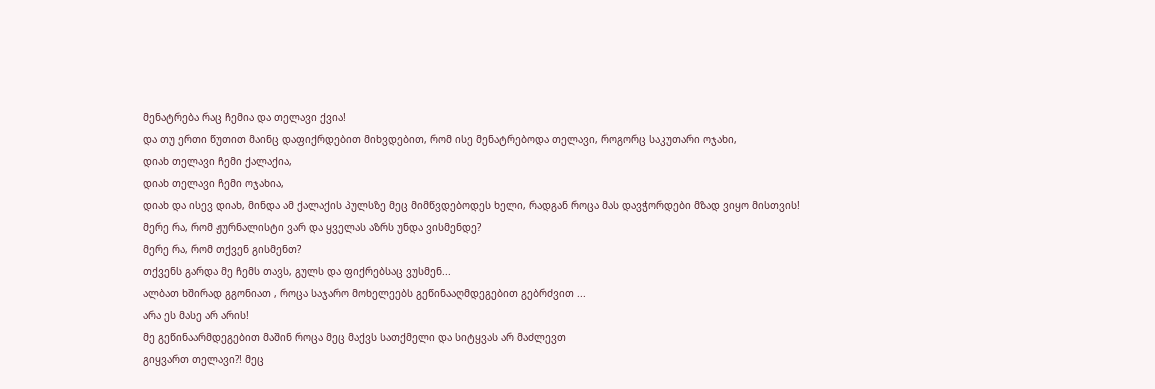მენატრება რაც ჩემია და თელავი ქვია!
და თუ ერთი წუთით მაინც დაფიქრდებით მიხვდებით, რომ ისე მენატრებოდა თელავი, როგორც საკუთარი ოჯახი,
დიახ თელავი ჩემი ქალაქია,
დიახ თელავი ჩემი ოჯახია,
დიახ და ისევ დიახ, მინდა ამ ქალაქის პულსზე მეც მიმწვდებოდეს ხელი, რადგან როცა მას დავჭორდები მზად ვიყო მისთვის!
მერე რა, რომ ჟურნალისტი ვარ და ყველას აზრს უნდა ვისმენდე?
მერე რა, რომ თქვენ გისმენთ?
თქვენს გარდა მე ჩემს თავს, გულს და ფიქრებსაც ვუსმენ...
ალბათ ხშირად გგონიათ , როცა საჯარო მოხელეებს გეწინააღმდეგებით გებრძვით ...
არა ეს მასე არ არის!
მე გეწინაარმდეგებით მაშინ როცა მეც მაქვს სათქმელი და სიტყვას არ მაძლევთ
გიყვართ თელავი?! მეც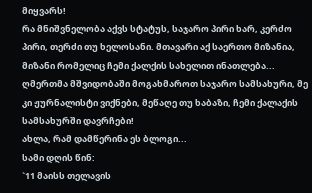მიყვარს!
რა მნიშვნელობა აქვს სტატუს, საჯარო პირი ხარ, კერძო პირი, თერძი თუ ხელოსანი. მთავარი აქ საერთო მიზანია, მიზანი რომელიც ჩემი ქალქის სახელით ინათლება...
ღმერთმა მშვიდობაში მოგახმაროთ საჯარო სამსახური, მე კი ჟურნალისტი ვიქნები, მეწაღე თუ ხაბაზი, ჩემი ქალაქის სამსახურში დავრჩები!
ახლა, რამ დამწერინა ეს ბლოგი...
სამი დღის წინ:
`11 მაისს თელავის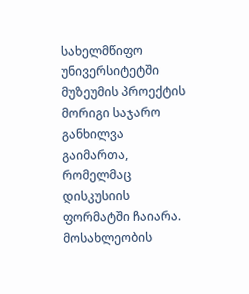სახელმწიფო უნივერსიტეტში მუზეუმის პროექტის მორიგი საჯარო განხილვა გაიმართა, რომელმაც დისკუსიის ფორმატში ჩაიარა. მოსახლეობის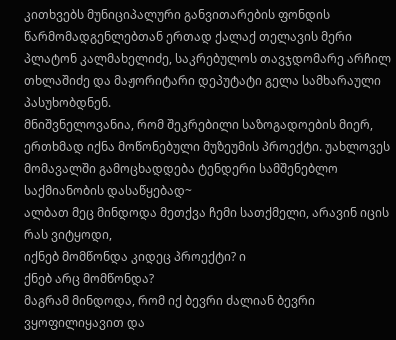კითხვებს მუნიციპალური განვითარების ფონდის წარმომადგენლებთან ერთად ქალაქ თელავის მერი პლატონ კალმახელიძე, საკრებულოს თავჯდომარე არჩილ თხლაშიძე და მაჟორიტარი დეპუტატი გელა სამხარაული პასუხობდნენ.
მნიშვნელოვანია, რომ შეკრებილი საზოგადოების მიერ, ერთხმად იქნა მოწონებული მუზეუმის პროექტი. უახლოვეს მომავალში გამოცხადდება ტენდერი სამშენებლო საქმიანობის დასაწყებად~
ალბათ მეც მინდოდა მეთქვა ჩემი სათქმელი, არავინ იცის რას ვიტყოდი,
იქნებ მომწონდა კიდეც პროექტი? ი
ქნებ არც მომწონდა?
მაგრამ მინდოდა, რომ იქ ბევრი ძალიან ბევრი ვყოფილიყავით და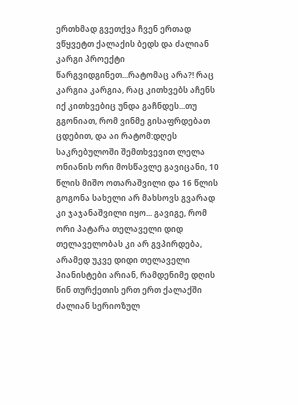ერთხმად გვეთქვა ჩვენ ერთად ვწყვეტთ ქალაქის ბედს და ძალიან კარგი პროექტი წარგვიდგინეთ...რატომაც არა?! რაც კარგია კარგია, რაც კითხვებს აჩენს იქ კითხვებიც უნდა გაჩნდეს...თუ გგონიათ, რომ ვინმე გისაფრდებათ ცდებით, და აი რატომ:დღეს საკრებულოში შემთხვევით ლელა ონიანის ორი მოსწავლე გავიცანი, 10 წლის მიშო ოთარაშვილი და 16 წლის გოგონა სახელი არ მახსოვს გვარად კი ჯაჯანაშვილი იყო... გავიგე, რომ ორი პატარა თელაველი დიდ თელაველობას კი არ გვპირდება, არამედ უკვე დიდი თელაველი პიანისტები არიან, რამდენიმე დღის წინ თურქეთის ერთ ერთ ქალაქში ძალიან სერიოზულ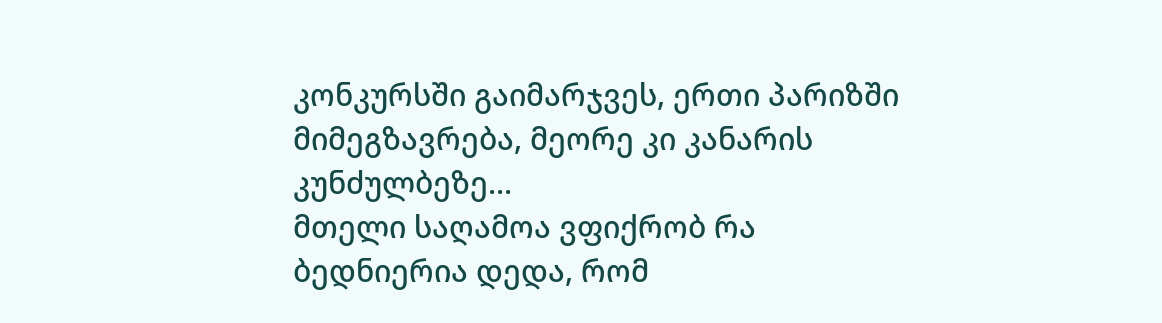კონკურსში გაიმარჯვეს, ერთი პარიზში მიმეგზავრება, მეორე კი კანარის კუნძულბეზე...
მთელი საღამოა ვფიქრობ რა ბედნიერია დედა, რომ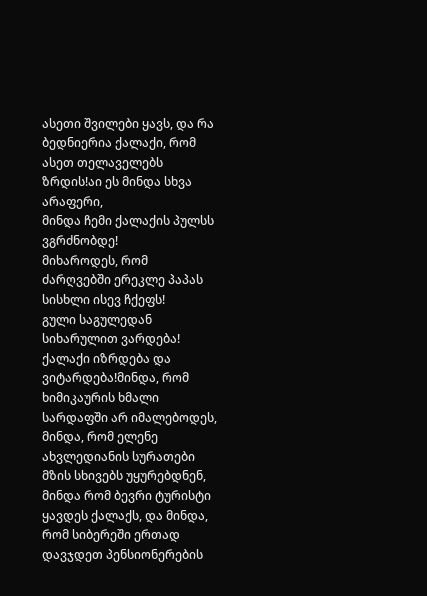ასეთი შვილები ყავს, და რა ბედნიერია ქალაქი, რომ ასეთ თელაველებს ზრდის!აი ეს მინდა სხვა არაფერი,
მინდა ჩემი ქალაქის პულსს ვგრძნობდე!
მიხაროდეს, რომ ძარღვებში ერეკლე პაპას სისხლი ისევ ჩქეფს!
გული საგულედან სიხარულით ვარდება!
ქალაქი იზრდება და ვიტარდება!მინდა, რომ ხიმიკაურის ხმალი სარდაფში არ იმალებოდეს, მინდა, რომ ელენე ახვლედიანის სურათები მზის სხივებს უყურებდნენ, მინდა რომ ბევრი ტურისტი ყავდეს ქალაქს, და მინდა, რომ სიბერეში ერთად დავჯდეთ პენსიონერების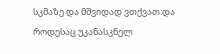სკმაზე და მშვიდად ვთქვათ:და როდესაც უკანასკნელ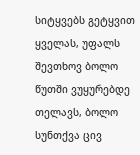სიტყვებს გეტყვით ყველას, უფალს შევთხოვ ბოლო წუთში ვუყურებდე თელავს, ბოლო სუნთქვა ცივ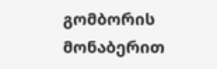გომბორის მონაბერით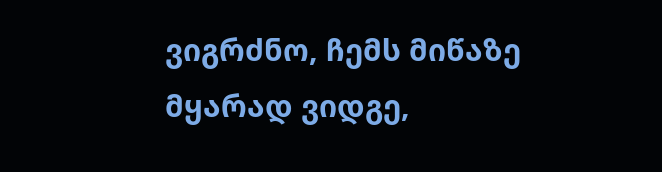ვიგრძნო, ჩემს მიწაზე მყარად ვიდგე,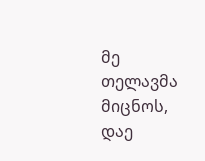მე თელავმა მიცნოს, დაე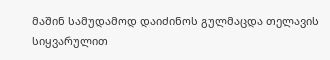მაშინ სამუდამოდ დაიძინოს გულმაცდა თელავის სიყვარულით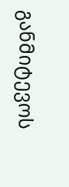განმიტევოს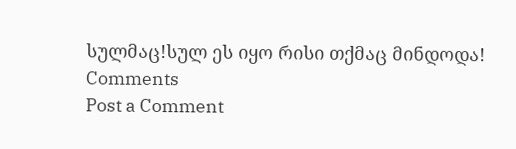სულმაც!სულ ეს იყო რისი თქმაც მინდოდა!
Comments
Post a Comment